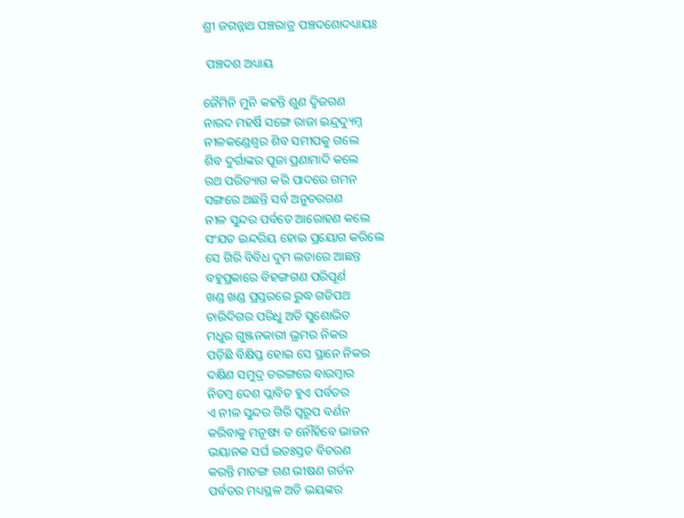ଶ୍ରୀ ଜଗନ୍ନାଥ ପଞ୍ଚରାତ୍ର ପଞ୍ଚଦଶୋଦଧ୍ୟାୟଃ

 ପଞ୍ଚଦଶ ଅଧ୍ୟାୟ

ଜୈମିନି ମୁନି କହନ୍ତି ଶୁଣ ଦ୍ଵିଜଗଣ
ନାରଦ ମହର୍ଷି ସଙ୍ଗେ ରାଜା ଇନ୍ଦ୍ରଦ୍ୟୁମ୍ନ
ନୀଳକଣ୍ଡେଶ୍ବର ଶିବ ସମୀପକୁ ଗଲେ
ଶିବ ଦୁର୍ଗାଙ୍କର ପୂଜା ପ୍ରଣାମାଦି କଲେ
ରଥ ପରିତ୍ୟାଗ କରି ପାଦରେ ଗମନ
ସଙ୍ଗରେ ଅଛନ୍ତି ସର୍ବ ଅନୁଚରଗଣ
ନୀଳ ସୁନ୍ଦର ପର୍ବତେ ଆରୋହଣ କଲେ
ସଂଯତ ଇନ୍ଦରିୟ ହୋଇ ପ୍ରୟୋଗ କରିଲେ
ସେ ଗିରି ବିବିଧ ଦୁମ ଲତାରେ ଆଛନ୍ତ
ବହୁପ୍ରକାରେ ବିହଙ୍ଗଗଣ ପରିପୂର୍ଣ
ଖଣ୍ଡ ଖଣ୍ଡ ପ୍ରସ୍ତରରେ ରୁଦ୍ଧ ଗତିପଥ
ଚାରିଦିଗର ପରିଧୁ ଅତି ସୁଶୋଭିତ
ମଧୁର ଗୁଞ୍ଜନକାରୀ ଭ୍ରମର ନିକର
ପଡ଼ିଛି ବିକ୍ଷିପ୍ତ ହୋଇ ସେ ସ୍ଥାନେ ନିକର
ଦକ୍ଷିଣ ସମୁଦ୍ର ତରଙ୍ଗରେ ବାରମ୍ବାର
ନିତମ୍ବ ଦେଶ ପ୍ଲାବିତ ହୁଏ ପର୍ବତର
ଏ ନୀଳ ସୁନ୍ଦର ଗିରି ସ୍ଵରୂପ ବର୍ଣନ
କରିବାକୁ ମନୂଷ୍ୟ ତ ନୌହିବେ ଭାଜନ
ଭୟାନକ ସର୍ଘ ଇତଃସ୍ତତ ବିଚରଣ
କରନ୍ତି ମାତଙ୍ଗ ଗଣ ଭୀଷଣ ଗର୍ଡନ
ପର୍ବତର ମଧ୍ୟସ୍ଥଳ ଅତି ଭୟଙ୍କର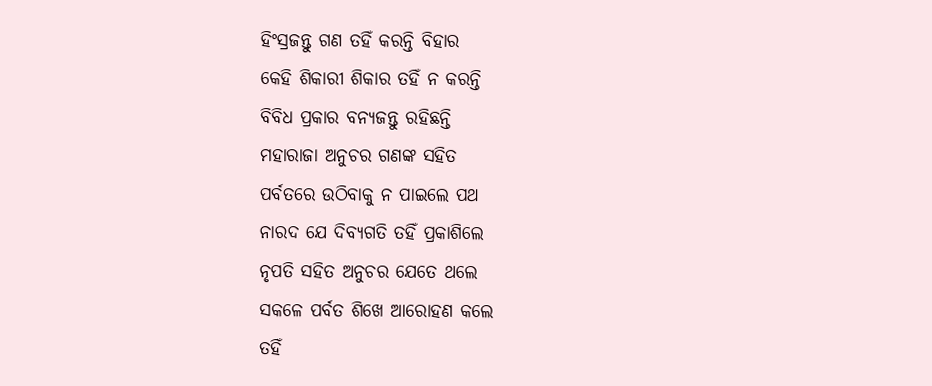ହିଂସ୍ରଜନ୍ତୁ ଗଣ ତହିଁ କରନ୍ତି ବିହାର
କେହି ଶିକାରୀ ଶିକାର ତହିଁ ନ କରନ୍ତି
ବିବିଧ ପ୍ରକାର ବନ୍ୟଜନ୍ତୁ ରହିଛନ୍ତି
ମହାରାଜା ଅନୁଚର ଗଣଙ୍କ ସହିତ
ପର୍ବତରେ ଉଠିବାକୁ ନ ପାଇଲେ ପଥ
ନାରଦ ଯେ ଦିବ୍ୟଗତି ତହିଁ ପ୍ରକାଶିଲେ
ନୃପତି ସହିତ ଅନୁଚର ଯେତେ ଥଲେ
ସକଳେ ପର୍ବତ ଶିଖେ ଆରୋହଣ କଲେ
ତହିଁ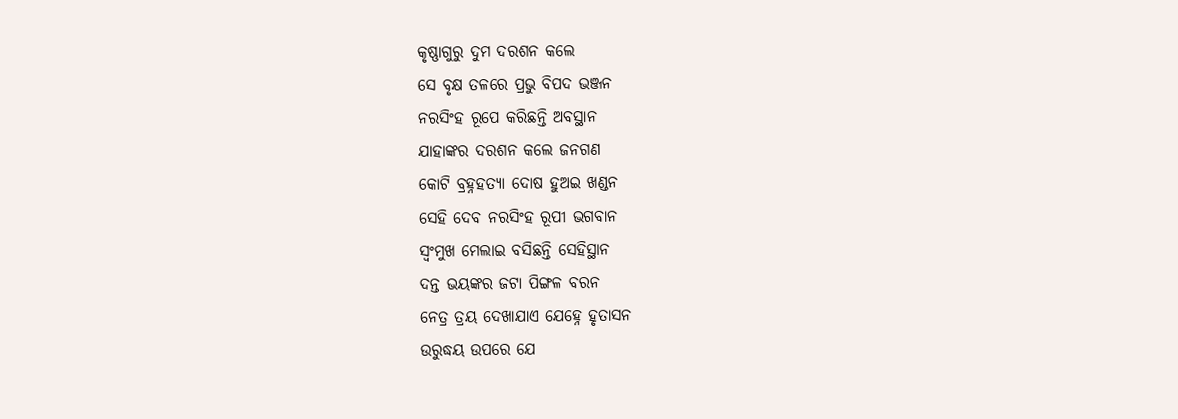କୃଷ୍ଣାଗୁରୁ ଦୁମ ଦରଶନ କଲେ
ସେ ବୃକ୍ଷ ତଳରେ ପ୍ରଭୁ ବିପଦ ଭଞ୍ଜନ
ନରସିଂହ ରୂପେ କରିଛନ୍ତି ଅବସ୍ଥାନ
ଯାହାଙ୍କର ଦରଶନ କଲେ ଜନଗଣ
କୋଟି ବ୍ରହ୍ନହତ୍ୟା ଦୋଷ ହୁଅଇ ଖଣ୍ଡନ
ସେହି ଦେବ ନରସିଂହ ରୂପୀ ଭଗବାନ
ସ୍ଵଂମୁଖ ମେଲାଇ ବସିଛନ୍ତି ସେହିସ୍ଥାନ
ଦନ୍ତ ଭୟଙ୍କର ଜଟା ପିଙ୍ଗଳ ବରନ
ନେତ୍ର ତ୍ରୟ ଦେଖାଯାଏ ଯେହ୍ନେ ହୃତାସନ
ଉରୁଦ୍ଧୟ ଉପରେ ଯେ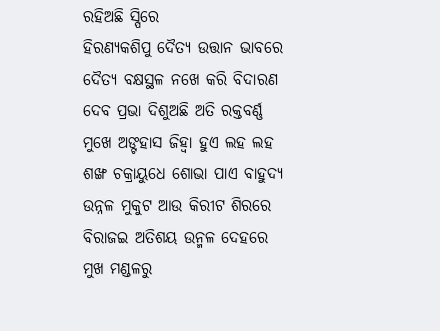ରହିଅଛି ସ୍ପିରେ
ହିରଣ୍ୟକଶିପୁ ଦୈତ୍ୟ ଉତ୍ତାନ ଭାବରେ
ଦୈତ୍ୟ ବକ୍ଷସ୍ଥଳ ନଖେ କରି ବିଦାରଣ
ଦେବ ପ୍ରଭା ଦିଶୁଅଛି ଅତି ରକ୍ତବର୍ଣ୍ଣ
ମୁଖେ ଅଙ୍ଟହାସ ଜିହ୍ବା ହୁଏ ଲହ ଲହ
ଶଙ୍ଖ ଚକ୍ରାୟୁଧେ ଶୋଭା ପାଏ ବାହୁଦ୍ୟ
ଉନ୍ନଳ ମୁକୁଟ ଆଉ କିରୀଟ ଶିରରେ
ବିରାଜଇ ଅତିଶୟ ଉନ୍ମଳ ଦେହରେ
ମୁଖ ମଣ୍ଡଳରୁ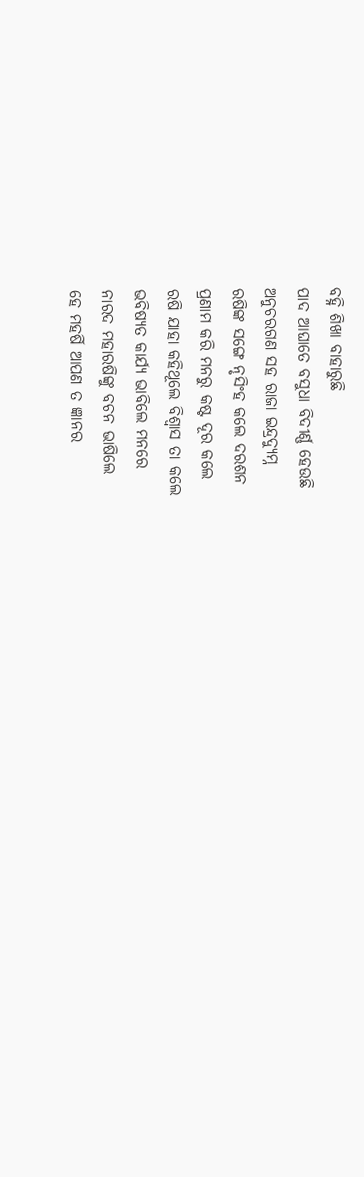ବହ୍ନି ଶିଖା ବାହାରୁଛି
ପାଦ ଆଘାତେ ବସୁଧା ବିଦୀର୍ଣ୍ଣ ହେଉଛି
ଅନୁଚରଗଣ ସହ ରାଜା ଇନ୍ଦ୍ରଦ୍ୟୁମ୍ନ
ରଷିଙ୍କ ସଙ୍ଗେ ନୃସିଂହ କଲେ ଦରଶନ
ପ୍ରଣାମ କରି ମନରୁ କଷ୍ଟ ଦୂର କଲେ
ରଷି ଯାହା କହିଥୂଲେ ବିଶ୍ଵାସ ତା କଲେ
ଭବିଷ୍ୟତ କାର୍ଯ୍ୟ ଭାବିଲେ ମନରେ
ନାରଦ ମହାରଷିଙ୍କୁ ବଚନ ଭାଷିଲେ
ହେ ମହର୍ଷି ଆପଣ ତ ଜ୍ଞାନର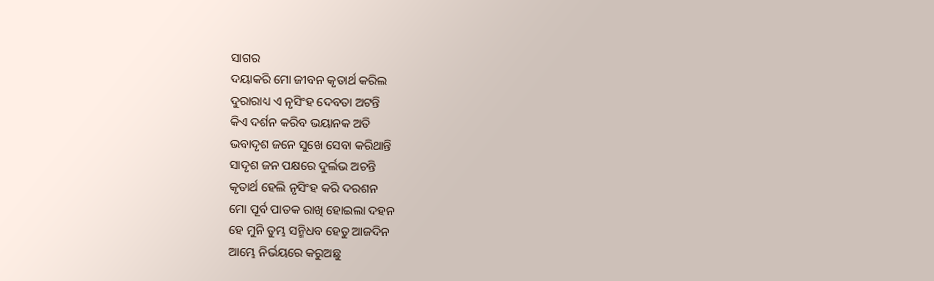ସାଗର
ଦୟାକରି ମୋ ଜୀବନ କୃତାର୍ଥ କରିଲ
ଦୁରାରାଧ୍ୟ ଏ ନୃସିଂହ ଦେବତା ଅଟନ୍ତି
କିଏ ଦର୍ଶନ କରିବ ଭୟାନକ ଅତି
ଭବାଦୃଶ ଜନେ ସୁଖେ ସେବା କରିଥାନ୍ତି
ସାଦୃଶ ଜନ ପକ୍ଷରେ ଦୁର୍ଲଭ ଅଚନ୍ତି
କୃତାର୍ଥ ହେଲି ନୃସିଂହ କରି ଦରଶନ
ମୋ ପୂର୍ବ ପାତକ ରାଖି ହୋଇଲା ଦହନ
ହେ ମୁନି ତୁମ୍ଭ ସନ୍ମିଧବ ହେତୁ ଆଜଦିନ
ଆମ୍ଭେ ନିର୍ଭୟରେ କରୁଅଛୁ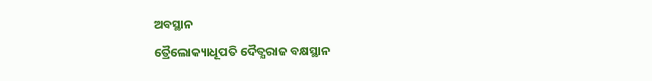ଅବସ୍ଥାନ
ତ୍ରୈଲୋକ୍ୟାଧୂପତି ଦୈତ୍ଯରାଜ ବକ୍ଷସ୍ଥାନ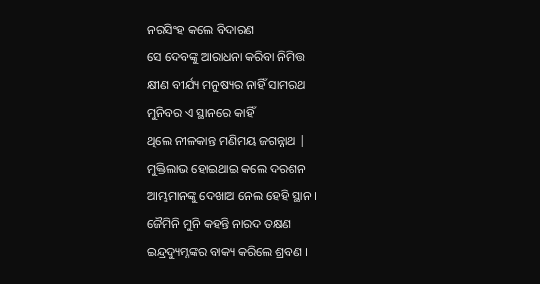ନରସିଂହ କଲେ ବିଦାରଣ
ସେ ଦେବଙ୍କୁ ଆରାଧନା କରିବା ନିମିତ୍ତ
କ୍ଷୀଣ ବୀର୍ଯ୍ୟ ମନୁଷ୍ୟର ନାହିଁ ସାମରଥ
ମୁନିବର ଏ ସ୍ଥାନରେ କାହିଁ
ଥିଲେ ନୀଳକାନ୍ତ ମଣିମୟ ଜଗନ୍ନାଥ |
ମୁକ୍ତିଲାଭ ହୋଇଥାଇ କଲେ ଦରଶନ
ଆମ୍ଭମାନଙ୍କୁ ଦେଖାଅ ନେଲ ହେହି ସ୍ଥାନ ।
ଜୈମିନି ମୁନି କହନ୍ତି ନାରଦ ତକ୍ଷଣ
ଇନ୍ଦ୍ରଦ୍ୟୁମ୍ନଙ୍କର ବାକ୍ୟ କରିଲେ ଶ୍ରବଣ ।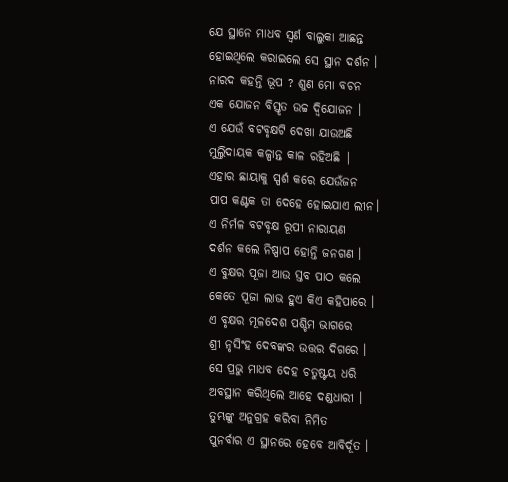ଯେ ସ୍ଥାନେ ମାଧବ ସ୍ଵର୍ଣ ବାଲୁକା ଆଛନ୍ତ
ହୋଇଥିଲେ କରାଇଲେ ସେ ସ୍ଥାନ ଦର୍ଶନ ।
ନାରଦ କହନ୍ତି ଭୂପ ? ଶୁଣ ମୋ ବଚନ
ଏକ ଯୋଜନ ବିସ୍ତୃତ ଉଚ୍ଚ ଦ୍ଵିଯୋଜନ ।
ଏ ଯେଉଁ ବଟବୃକ୍ଷଟି ଦେଖା ଯାଉଅଛି
ମୁଲ୍ତିଦାୟକ କଳ୍ପାନ୍ତ କାଳ ରହିଅଛି |
ଏହାର ଛାୟାକୁ ସ୍ପର୍ଶ କରେ ଯେଉଁଜନ
ପାପ କଣ୍ଟକ ତା ଦେହେ ହୋଇଯାଏ ଲୀନ।
ଏ ନିର୍ମଳ ବଟବୃକ୍ଷ ରୂପୀ ନାରାୟଣ
ଦର୍ଶନ କଲେ ନିଷ୍ପାପ ହୋନ୍ତି ଜନଗଣ ।
ଏ ବୁକ୍ଷର ପୂଜା ଆଉ ସ୍ତବ ପାଠ କଲେ
କେତେ ପୂଜା ଲାଭ ହୁଏ କିଏ କହିପାରେ ।
ଏ ବୃକ୍ଷର ମୂଳଦେଶ ପଶ୍ଚିମ ଭାଗରେ
ଶ୍ରୀ ନୃସିଂହ ଦେବଙ୍କର ଉତ୍ତର ଦିଗରେ ।
ସେ ପ୍ରଭୁ ମାଧବ ଦେହ ଚତୁଷ୍ଟୟ ଧରି
ଅବସ୍ଥାନ କରିଥିଲେ ଆହେ ଦଣ୍ଡଧାରୀ ।
ତୁମ୍ଭଙ୍କୁ ଅନୁଗ୍ରହ କରିବା ନିମିତ
ପୁନର୍ବାର ଏ ସ୍ଥାନରେ ହେବେ ଆବିର୍ଦୂତ ।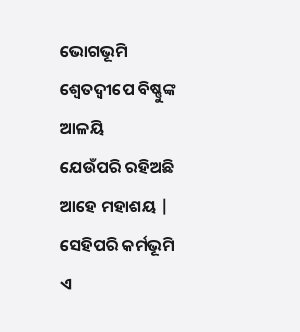ଭୋଗଭୂମି ଶ୍ଵେତଦ୍ଵୀପେ ବିଷ୍ଣୁଙ୍କ ଆଳୟି
ଯେଉଁପରି ରହିଅଛି ଆହେ ମହାଶୟ |
ସେହିପରି କର୍ମଭୂମି ଏ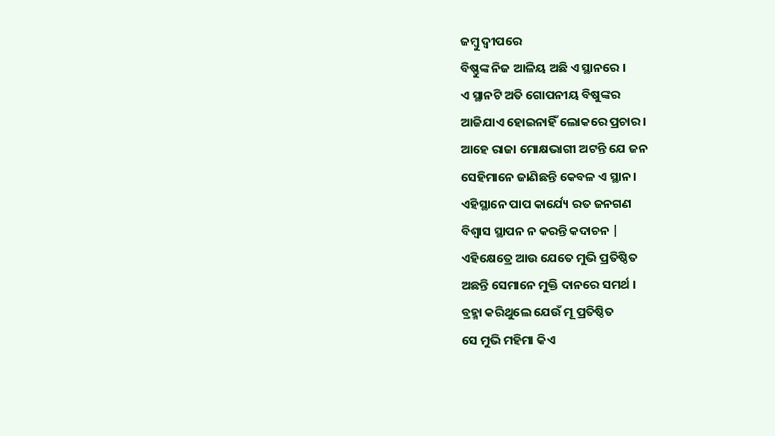ଜମ୍ବୁ ଦ୍ବୀପରେ
ବିଷ୍ଣୁଙ୍କ ନିଜ ଆଳିୟ ଅଛି ଏ ସ୍ଥାନରେ ।
ଏ ସ୍ଥାନଟି ଅତି ଗୋପନୀୟ ବିଷୁଙ୍କର
ଆଜିଯାଏ ହୋଇନାହିଁ ଲୋକରେ ପ୍ରଚାର ।
ଆହେ ରାଜା ମୋକ୍ଷଭାଗୀ ଅଟନ୍ତି ଯେ ଜନ
ସେହିମାନେ ଜାଣିଛନ୍ତି କେବଳ ଏ ସ୍ଥାନ ।
ଏହିସ୍ଥାନେ ପାପ କାର୍ଯ୍ୟେ ରତ ଜନଗଣ
ବିଶ୍ଵାସ ସ୍ଥାପନ ନ କରନ୍ତି କଦାଚନ |
ଏହିକ୍ଷେତ୍ରେ ଆଉ ଯେତେ ମୁଭି ପ୍ରତିଷ୍ଠିତ
ଅଛନ୍ତି ସେମାନେ ମୁକ୍ତି ଦାନରେ ସମର୍ଥ ।
ବ୍ରହ୍ମା କରିଥୁଲେ ଯେଉଁ ମୂ ପ୍ରତିଷ୍ଠିତ
ସେ ମୁଭି ମହିମା କିଏ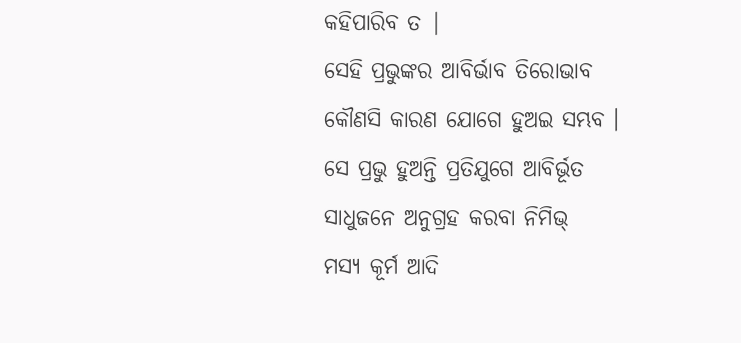କହିପାରିବ ତ |
ସେହି ପ୍ରଭୁଙ୍କର ଆବିର୍ଭାବ ତିରୋଭାବ
କୌଣସି କାରଣ ଯୋଗେ ହୁଅଇ ସମ୍ଭବ ।
ସେ ପ୍ରଭୁ ହୁଅନ୍ତି ପ୍ରତିଯୁଗେ ଆବିର୍ଭୂତ
ସାଧୁଜନେ ଅନୁଗ୍ରହ କରବା ନିମିଭ୍
ମସ୍ୟ କୂର୍ମ ଆଦି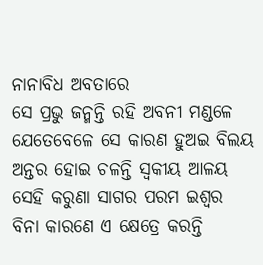ନାନାବିଧ ଅବତାରେ
ସେ ପ୍ରଭୁ ଜନ୍ମନ୍ତି ରହି ଅବନୀ ମଣ୍ଡଳେ
ଯେତେବେଳେ ସେ କାରଣ ହୁଅଇ ବିଲୟ
ଅନ୍ତର ହୋଇ ଚଳନ୍ତି ସ୍ଵକୀୟ ଆଳୟ
ସେହି କରୁଣା ସାଗର ପରମ ଇଶ୍ଵର
ବିନା କାରଣେ ଏ କ୍ଷେତ୍ରେ କରନ୍ତି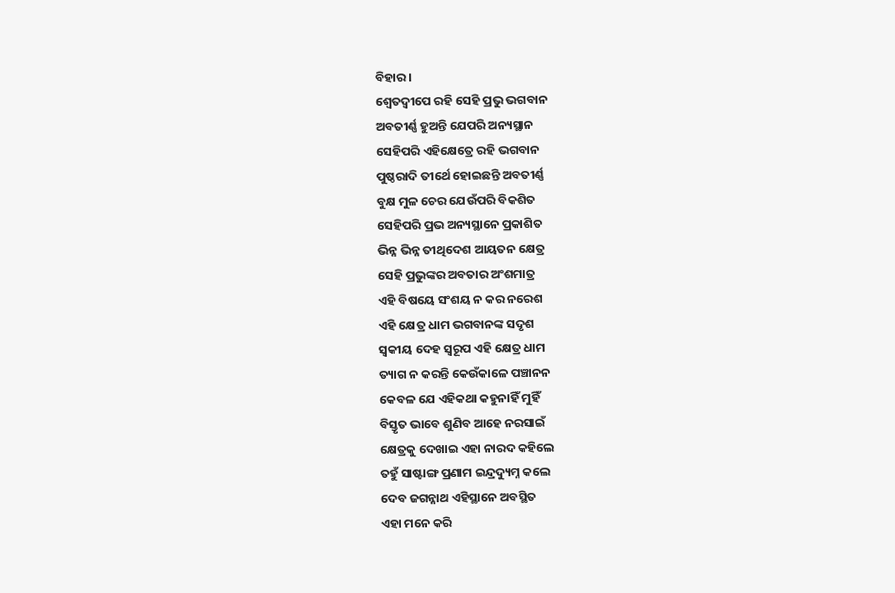ବିହାର ।
ଶ୍ଵେତଦ୍ଵୀପେ ରହି ସେହି ପ୍ରଭୁ ଭଗବାନ
ଅବତୀର୍ଣ୍ଣ ହୁଅନ୍ତି ଯେପରି ଅନ୍ୟସ୍ଥାନ
ସେହିପରି ଏହିକ୍ଷେତ୍ରେ ରହି ଭଗବାନ
ପୁଷ୍ଠରାଦି ତୀର୍ଥେ ହୋଇଛନ୍ତି ଅବତୀର୍ଣ୍ଣ
ବୁକ୍ଷ ମୁଳ ଚେର ଯେଉଁପରି ବିକଶିତ
ସେହିପରି ପ୍ରଭ ଅନ୍ୟସ୍ଥାନେ ପ୍ରକାଶିତ
ଭିନ୍ନ ଭିନ୍ନ ତୀଥିଦେଶ ଆୟତନ କ୍ଷେତ୍ର
ସେହି ପ୍ରଭୁଙ୍କର ଅବତାର ଅଂଶମାତ୍ର
ଏହି ବିଷୟେ ସଂଶୟ ନ କର ନରେଶ
ଏହି କ୍ଷେତ୍ର ଧାମ ଭଗବାନଙ୍କ ସଦୃଶ
ସ୍ଵକୀୟ ଦେହ ସ୍ଵରୂପ ଏହି କ୍ଷେତ୍ର ଧାମ
ତ୍ୟାଗ ନ କରନ୍ତି କେଉଁକାଳେ ପଞ୍ଚାନନ
କେବଳ ଯେ ଏହିକଥା କହୁନାହିଁ ମୁହିଁ
ବିସ୍ତୃତ ଭାବେ ଶୁଣିବ ଆହେ ନରସାଇଁ
କ୍ଷେତ୍ରକୁ ଦେଖାଇ ଏହା ନାରଦ କହିଲେ
ତହୁଁ ସାଷ୍ଟାଙ୍ଗ ପ୍ରଣାମ ଇନ୍ଦ୍ରଦ୍ୟୁମ୍ନ କଲେ
ଦେବ ଜଗନ୍ନାଥ ଏହିସ୍ଥାନେ ଅବସ୍ଥିତ
ଏହା ମନେ କରି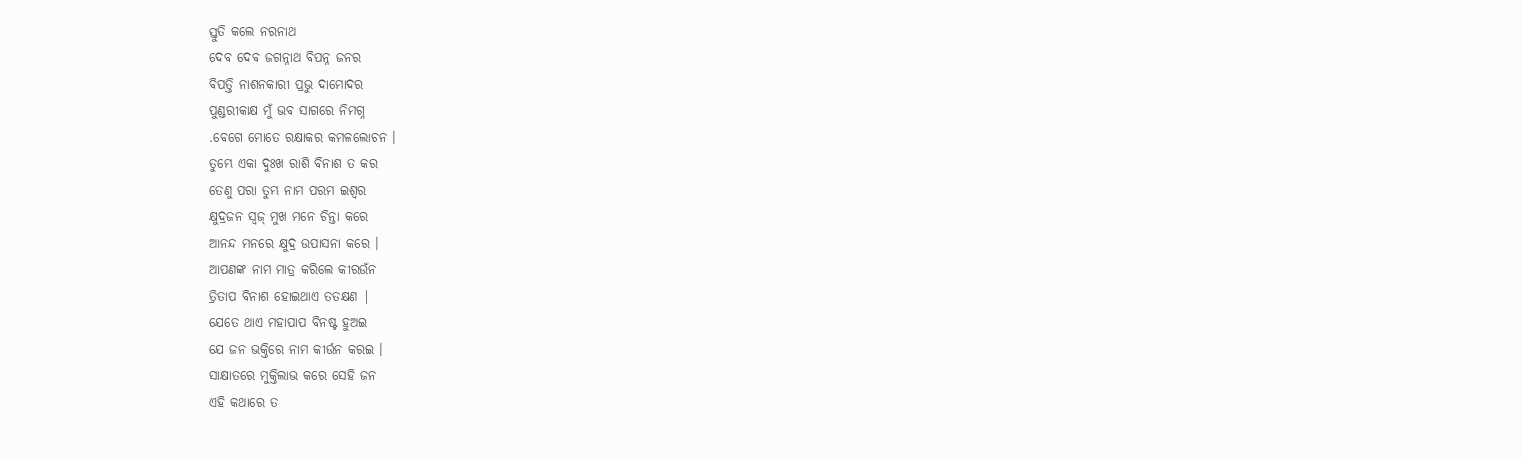ସ୍ତୁତି କଲେ ନରନାଥ
ଦେବ ଦେବ ଜଗନ୍ନାଥ ବିପନ୍ନ ଜନର
ବିପତ୍ତି ନାଶନକାରୀ ପ୍ରଭୁ ଦାମୋଦର
ପୁଣ୍ଡରୀକାକ୍ଷ ମୁଁ ଭବ ସାଗରେ ନିମଗ୍ନ
.ବେଗେ ମୋତେ ରକ୍ଷାକର କମଳଲୋଚନ ।
ତୁମ୍ଭେ ଏକା ଦୁଃଖ ରାଶି ବିନାଶ ତ କର
ତେଣୁ ପରା ତୁମ୍ଭ ନାମ ପରମ ଇଶ୍ଵର
କ୍ଷୁଦ୍ରଜନ ସ୍ଵଜ୍ ମୁଖ ମନେ ଚିନ୍ତା କରେ
ଆନନ୍ଦ ମନରେ କ୍ଷୁଦ୍ର ଉପାସନା କରେ ।
ଆପଣଙ୍କ ନାମ ମାତ୍ର କରିଲେ କୀରଉଁନ
ତ୍ରିତାପ ବିନାଶ ହୋଇଥାଏ ତତକ୍ଷଣ |
ଯେତେ ଥାଏ ମହାପାପ ବିନଷ୍ଟ ହୁଅଇ
ଯେ ଜନ ଭକ୍ତିରେ ନାମ କୀର୍ଉନ କରଇ ।
ସାକ୍ଷାତରେ ମୁକ୍ତିଲାଭ କରେ ସେହି ଜନ
ଏହି କଥାରେ ତ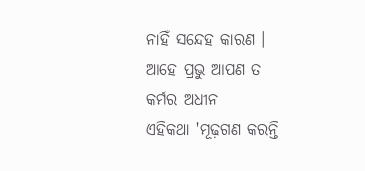ନାହିଁ ସନ୍ଦେହ କାରଣ ।
ଆହେ ପ୍ରଭୁ ଆପଣ ତ କର୍ମର ଅଧୀନ
ଏହିକଥା 'ମୂଢ଼ଗଣ କରନ୍ତି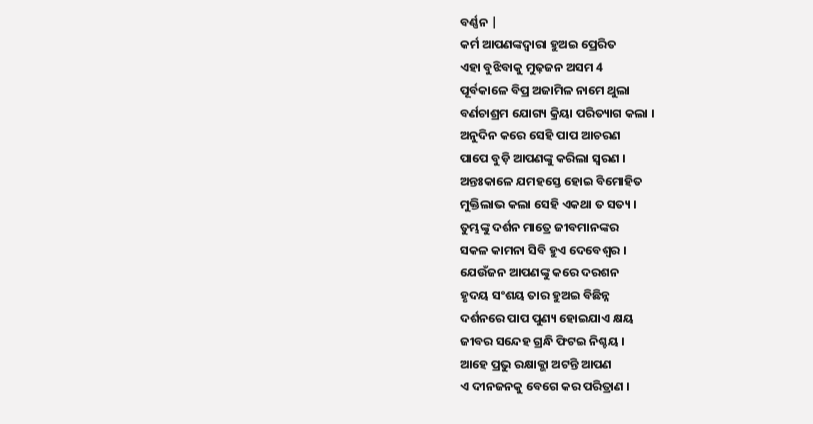ବର୍ଣ୍ଣନ |
କର୍ମ ଆପଣଙ୍କଦ୍ବାରା ହୁଅଇ ପ୍ରେରିତ
ଏହା ବୁଝିବାକୁ ମୁଢ଼ଜନ ଅସମ 4
ପୂର୍ବକାଳେ ବିପ୍ର ଅଜାମିଳ ନାମେ ଥୁଲା
ବର୍ଣଚାଶ୍ରମ ଯୋଗ୍ୟ କ୍ରିୟା ପରିତ୍ୟାଗ କଲା ।
ଅନୁଦିନ କରେ ସେହି ପାପ ଆଚରଣ
ପାପେ ବୁଡ଼ି ଆପଣଙ୍କୁ କରିଲା ସ୍ବରଣ ।
ଅନ୍ତଃକାଳେ ଯମହସ୍ତେ ହୋଇ ବିମୋହିତ
ମୁକ୍ତିଲାଭ କଲା ସେହି ଏକଥା ତ ସତ୍ୟ ।
ତୁମ୍ଭଙ୍କୁ ଦର୍ଶନ ମାତ୍ରେ ଜୀବମାନଙ୍କର
ସକଳ କାମନା ସିବି ହୁଏ ଦେବେଶ୍ଵର ।
ଯେଉଁଜନ ଆପଣଙ୍କୁ କରେ ଦରଶନ
ହୃଦୟ ସଂଶୟ ତାର ହୁଅଇ ବିଛିନ୍ନ
ଦର୍ଶନରେ ପାପ ପୁଣ୍ୟ ହୋଇଯାଏ କ୍ଷୟ
ଜୀବର ସନ୍ଦେହ ଗ୍ରନ୍ଧି ଫିଟଇ ନିଶ୍ଚୟ ।
ଆହେ ପ୍ରଭୁ ରକ୍ଷାକ୍ଭା ଅଟନ୍ତି ଆପଣ
ଏ ଦୀନଜନକୁ ବେଗେ କର ପରିତ୍ରାଣ ।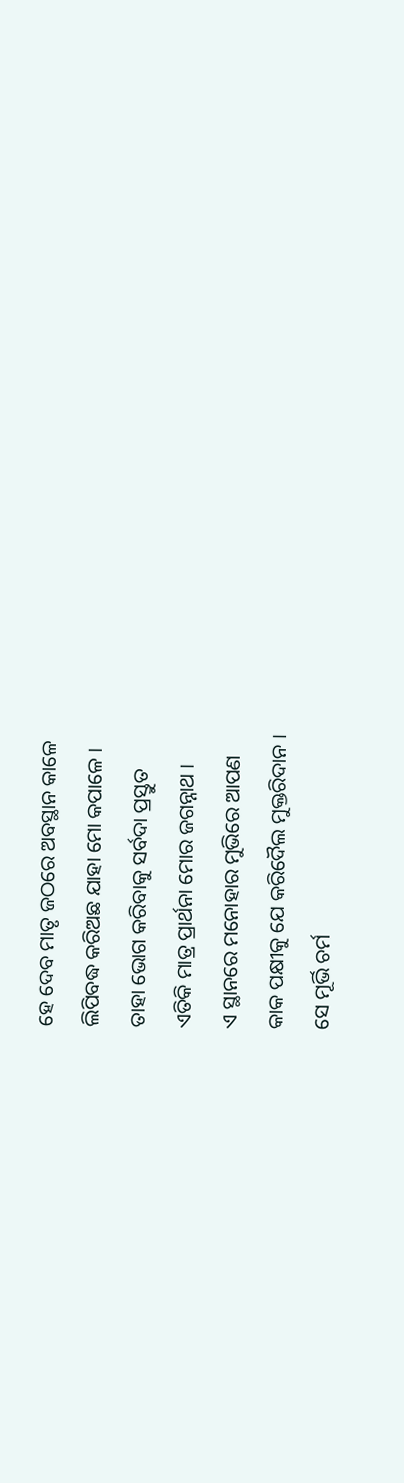ହେ ଦେବ ମାତୃ ଜଠରେ ଅବସ୍ଥାନ କାଳେ
ଲିପିବଦ୍ଧ କରିଅଛ ଯାହା ମୋ କପାଳେ ।
ତାହା ଭୋଗ କରିବାକୁ ସର୍ବଦା ପ୍ରସ୍ତୁତ
ଏତିକି ମାତ୍ର ପ୍ରାର୍ଥନା ମୋର ଜଗନ୍ନାଥ ।
ଏ ସ୍ଥାନରେ ମନୋହାର ମୁଭିରେ ଆପଣ
କାକ ପକ୍ଷୀକୁ ଯେ କରିଦୈଲ ମୁକ୍ତରିଦାନ ।
ସେ ମୂର୍ଭି ଚର୍ମ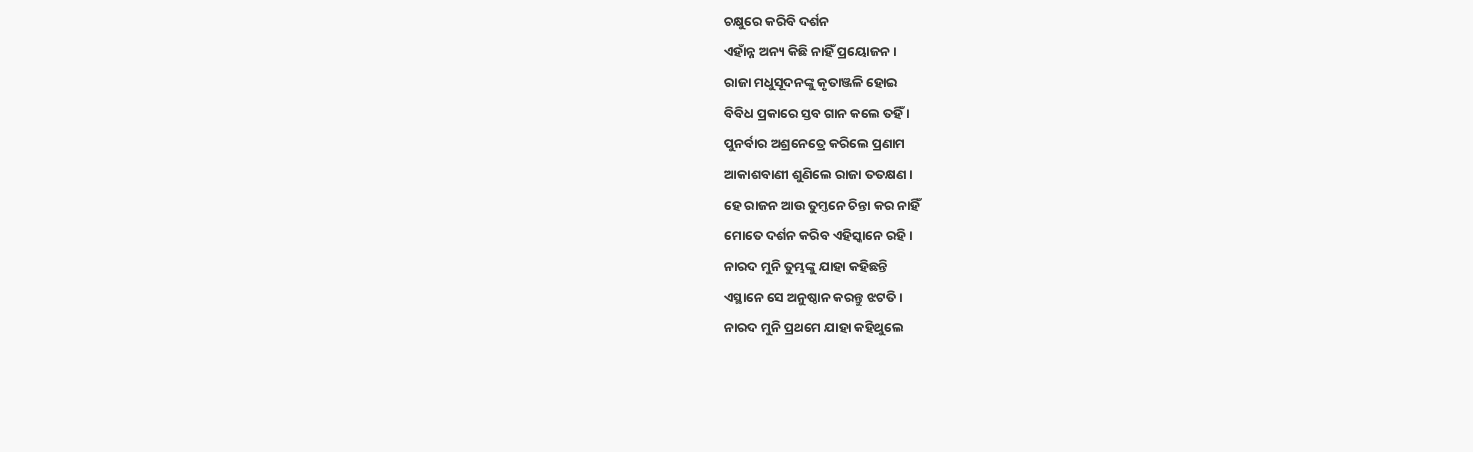ଚକ୍ଷୁରେ କରିବି ଦର୍ଶନ
ଏହାଁନ୍ନ ଅନ୍ୟ କିଛି ନାହିଁ ପ୍ରୟୋଜନ ।
ରାଜା ମଧୁସୂଦନଙ୍କୁ କୃତାଞ୍ଜଳି ହୋଇ
ବିବିଧ ପ୍ରକାରେ ସ୍ତବ ଗାନ କଲେ ତହିଁ ।
ପୁନର୍ବାର ଅଶ୍ରନେତ୍ରେ କରିଲେ ପ୍ରଣାମ
ଆକାଶବାଣୀ ଶୁଣିଲେ ରାଜା ତତକ୍ଷଣ ।
ହେ ରାଜନ ଆଉ ତୁମ୍ତନେ ଚିନ୍ତା କର ନାହିଁ
ମୋତେ ଦର୍ଶନ କରିବ ଏହିସ୍କାନେ ରହି ।
ନାରଦ ମୁନି ତୁମ୍ଭଙ୍କୁ ଯାହା କହିଛନ୍ତି
ଏସ୍ଥାନେ ସେ ଅନୁଷ୍ଠାନ କରନ୍ତୁ ଝଟତି ।
ନାରଦ ମୁନି ପ୍ରଥମେ ଯାହା କହିଥୁଲେ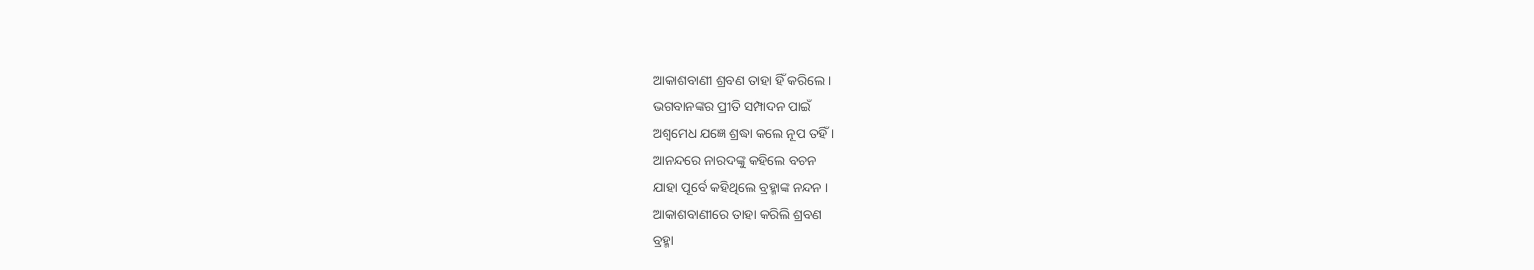ଆକାଶବାଣୀ ଶ୍ରବଣ ତାହା ହିଁ କରିଲେ ।
ଭଗବାନଙ୍କର ପ୍ରୀତି ସମ୍ପାଦନ ପାଇଁ
ଅଶ୍ଵମେଧ ଯଜ୍ଞେ ଶ୍ରଦ୍ଧା କଲେ ନୂପ ତହିଁ ।
ଆନନ୍ଦରେ ନାରଦଙ୍କୁ କହିଲେ ବଚନ
ଯାହା ପୂର୍ବେ କହିଥିଲେ ବ୍ରହ୍ମାଙ୍କ ନନ୍ଦନ ।
ଆକାଶବାଣୀରେ ତାହା କରିଲି ଶ୍ରବଣ
ବ୍ରହ୍ମା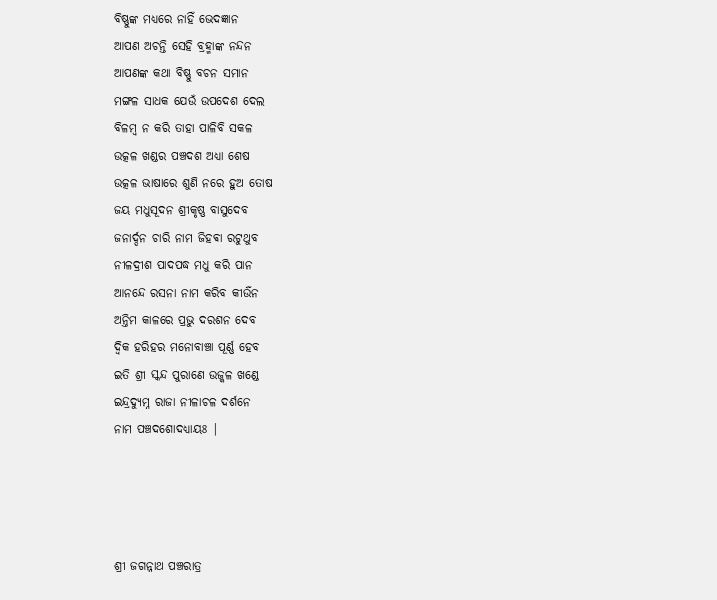ବିଷ୍ଣୁଙ୍କ ମଧ୍ଯରେ ନାହିଁ ଭେଦଜ୍ଞାନ
ଆପଣ ଅଚନ୍ତି ସେହି ବ୍ରହ୍ମାଙ୍କ ନନ୍ଦନ
ଆପଣଙ୍କ କଥା ବିଷ୍ଣୁ ବଚନ ସମାନ
ମଙ୍ଗଳ ସାଧକ ଯେଉଁ ଉପଦେଶ ଦେଲ
ବିଳମ୍ବ ନ କରି ତାହା ପାଳିବି ସକଳ
ଉତ୍କଳ ଖଣ୍ଡର ପଞ୍ଚଦଶ ଅଧ୍ୟା ଶେଷ
ଉତ୍କଳ ଭାଷାରେ ଶୁଣି ନରେ ହୁଅ ତୋଷ
ଜୟ ମଧୁସୂଦନ ଶ୍ରୀକୃଷ୍ଣ ବାସୁଦେବ
ଜନାର୍ଦ୍ଦନ ଚାରି ନାମ ଜିହଵା ରଟୁଥୁବ
ନୀଳଦ୍ରୀଶ ପାଦପଦ୍ଧ ମଧୁ କରି ପାନ
ଆନନ୍ଦେ ରସନା ନାମ କରିବ କୀର୍ଉଁନ
ଅନ୍ତିମ କାଳରେ ପ୍ରଭୁ ଦରଶନ ଦେବ
ଦ୍ଵିକ ହରିହର ମନୋବାଞ୍ଚା ପୂର୍ଣ୍ଣ ହେବ
ଇତି ଶ୍ରୀ ସ୍କନ୍ଦ ପୁରାଣେ ଉଜ୍କଳ ଖଣ୍ଡେ
ଇନ୍ଦ୍ରଦ୍ୟୁମ୍ନ ରାଜା ନୀଳାଚଳ ଦର୍ଶନେ
ନାମ ପଞ୍ଚଦଶୋଦଧ୍ୟାୟଃ |




ଶ୍ରୀ ଜଗନ୍ନାଥ ପଞ୍ଚରାତ୍ର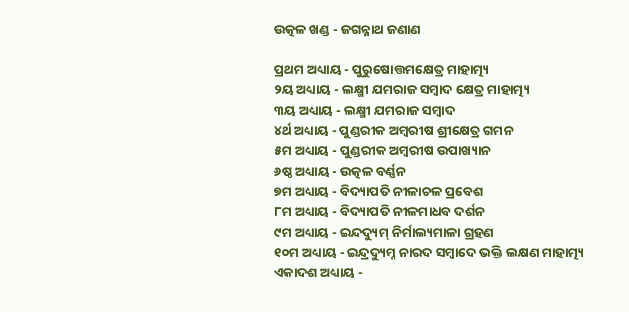ଉତ୍କଳ ଖଣ୍ଡ - ଜଗନ୍ନାଥ ଜଣାଣ

ପ୍ରଥମ ଅଧ୍ୟାୟ - ପୁରୁଷୋତ୍ତମକ୍ଷେତ୍ର ମାହାତ୍ମ୍ୟ
୨ୟ ଅଧ୍ୟାୟ - ଲକ୍ଷ୍ମୀ ଯମରାଜ ସମ୍ବାଦ କ୍ଷେତ୍ର ମାହାତ୍ମ୍ୟ
୩ୟ ଅଧ୍ୟାୟ - ଲକ୍ଷ୍ମୀ ଯମରାଜ ସମ୍ବାଦ
୪ର୍ଥ ଅଧ୍ୟାୟ - ପୁଣ୍ଡରୀକ ଅମ୍ବରୀଷ ଶ୍ରୀକ୍ଷେତ୍ର ଗମନ
୫ମ ଅଧ୍ୟାୟ - ପୁଣ୍ଡରୀକ ଅମ୍ବରୀଷ ଉପାଖ୍ୟାନ
୬ଷ୍ଠ ଅଧ୍ୟାୟ - ଉତ୍କଳ ବର୍ଣ୍ଣନ
୭ମ ଅଧ୍ୟାୟ - ବିଦ୍ୟାପତି ନୀଳାଚଳ ପ୍ରବେଶ
୮ମ ଅଧ୍ୟାୟ - ବିଦ୍ୟାପତି ନୀଳମାଧବ ଦର୍ଶନ
୯ମ ଅଧ୍ୟାୟ - ଇନ୍ଦଦ୍ୟୁମ୍ ନିର୍ମାଲ୍ୟମାଳା ଗ୍ରହଣ
୧୦ମ ଅଧ୍ୟାୟ - ଇନ୍ଦ୍ରଦ୍ୟୁମ୍ନ ନାରଦ ସମ୍ବାଦେ ଭକ୍ତି ଲକ୍ଷଣ ମାହାତ୍ମ୍ୟ
ଏକାଦଶ ଅଧ୍ୟାୟ -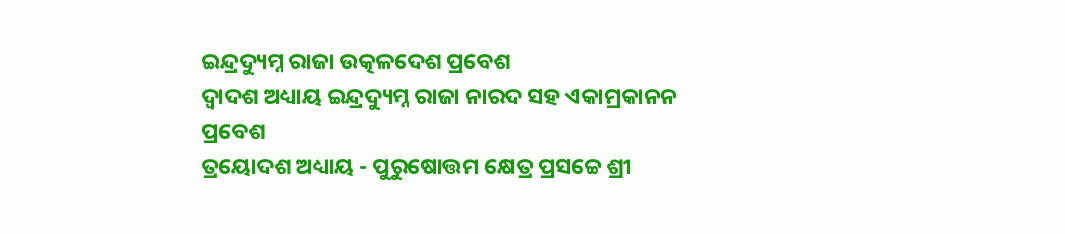ଇନ୍ଦ୍ରଦ୍ୟୁମ୍ନ ରାଜା ଉତ୍କଳଦେଶ ପ୍ରବେଶ
ଦ୍ବାଦଶ ଅଧ୍ୟାୟ ଇନ୍ଦ୍ରଦ୍ୟୁମ୍ନ ରାଜା ନାରଦ ସହ ଏକାମ୍ରକାନନ ପ୍ରବେଶ
ତ୍ରୟୋଦଶ ଅଧ୍ୟାୟ - ପୁରୁଷୋତ୍ତମ କ୍ଷେତ୍ର ପ୍ରସଚ୍ଚେ ଶ୍ରୀ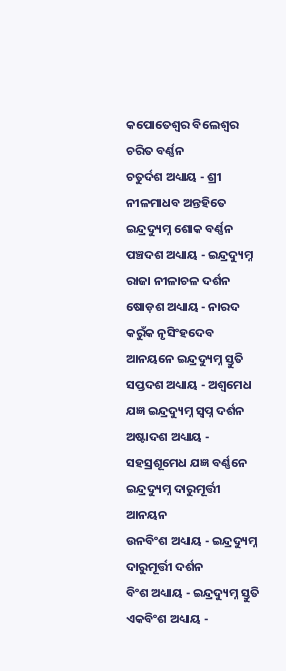କପୋତେଶ୍ଵର ବିଲେଶ୍ଵର ଚରିତ ବର୍ଣ୍ଣନ
ଚତୁର୍ଦଶ ଅଧ୍ୟାୟ - ଶ୍ରୀ ନୀଳମାଧବ ଅନ୍ତହିତେ ଇନ୍ଦ୍ରଦ୍ୟୁମ୍ନ ଶୋକ ବର୍ଣ୍ଣନ
ପଞ୍ଚଦଶ ଅଧ୍ୟାୟ - ଇନ୍ଦ୍ରଦ୍ୟୁମ୍ନ ରାଜା ନୀଳାଚଳ ଦର୍ଶନ
ଷୋଡ଼ଶ ଅଧ୍ୟାୟ - ନାରଦ କରୁଁକ ନୃସିଂହଦେବ ଆନୟନେ ଇନ୍ଦ୍ରଦ୍ୟୁମ୍ନ ସ୍ତୁତି
ସପ୍ତଦଶ ଅଧ୍ୟାୟ - ଅଶ୍ଵମେଧ ଯଜ୍ଞ ଇନ୍ଦ୍ରଦ୍ୟୁମ୍ନ ସ୍ଵପ୍ନ ଦର୍ଶନ
ଅଷ୍ଟାଦଶ ଅଧ୍ୟାୟ - ସହସ୍ରଶୂମେଧ ଯଜ୍ଞ ବର୍ଣ୍ଣନେ ଇନ୍ଦ୍ରଦ୍ୟୁମ୍ନ ଦାରୁମୂର୍ତ୍ତୀ ଆନୟନ
ଉନବିଂଶ ଅଧ୍ୟାୟ - ଇନ୍ଦ୍ରଦ୍ୟୁମ୍ନ ଦାରୁମୂର୍ତ୍ତୀ ଦର୍ଶନ
ବିଂଶ ଅଧ୍ୟାୟ - ଇନ୍ଦ୍ରଦ୍ୟୁମ୍ନ ସ୍ତୁତି
ଏକବିଂଶ ଅଧ୍ୟାୟ -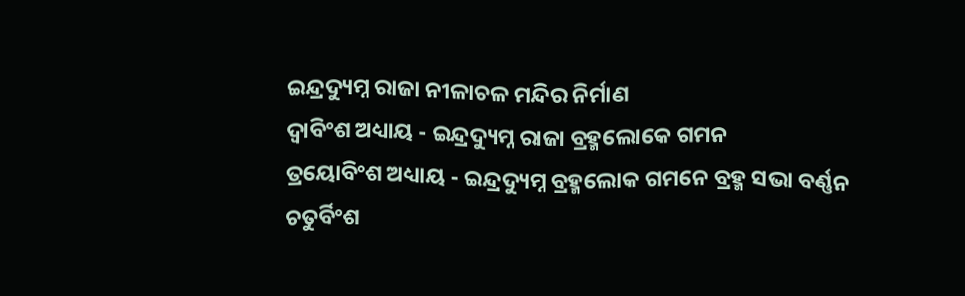ଇନ୍ଦ୍ରଦ୍ୟୁମ୍ନ ରାଜା ନୀଳାଚଳ ମନ୍ଦିର ନିର୍ମାଣ
ଦ୍ଵାବିଂଶ ଅଧ୍ୟାୟ - ଇନ୍ଦ୍ରଦ୍ୟୁମ୍ନ ରାଜା ବ୍ରହ୍ମଲୋକେ ଗମନ
ତ୍ରୟୋବିଂଶ ଅଧ୍ୟାୟ - ଇନ୍ଦ୍ରଦ୍ୟୁମ୍ନ ବ୍ରହ୍ମଲୋକ ଗମନେ ବ୍ରହ୍ମ ସଭା ବର୍ଣ୍ଣନ
ଚତୁର୍ବିଂଶ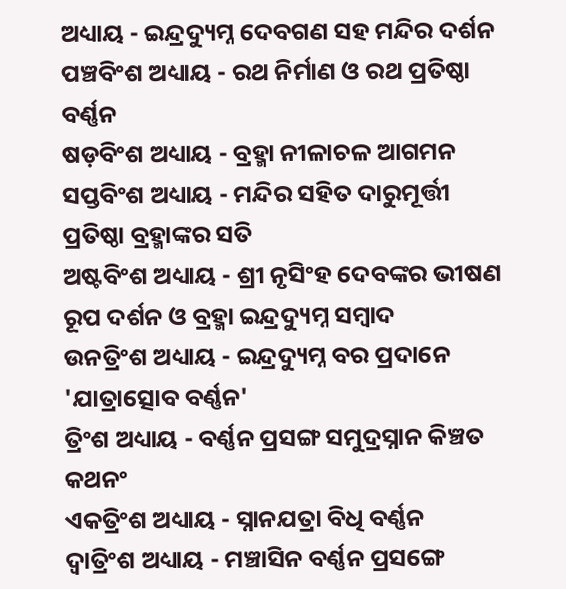ଅଧ୍ୟାୟ - ଇନ୍ଦ୍ରଦ୍ୟୁମ୍ନ ଦେବଗଣ ସହ ମନ୍ଦିର ଦର୍ଶନ
ପଞ୍ଚବିଂଶ ଅଧ୍ୟାୟ - ରଥ ନିର୍ମାଣ ଓ ରଥ ପ୍ରତିଷ୍ଠା ବର୍ଣ୍ଣନ
ଷଡ଼ବିଂଶ ଅଧ୍ୟାୟ - ବ୍ରହ୍ମା ନୀଳାଚଳ ଆଗମନ
ସପ୍ତବିଂଶ ଅଧ୍ୟାୟ - ମନ୍ଦିର ସହିତ ଦାରୁମୂର୍ତ୍ତୀ ପ୍ରତିଷ୍ଠା ବ୍ରହ୍ମାଙ୍କର ସତି
ଅଷ୍ଟବିଂଶ ଅଧ୍ୟାୟ - ଶ୍ରୀ ନୃସିଂହ ଦେବଙ୍କର ଭୀଷଣ ରୂପ ଦର୍ଶନ ଓ ବ୍ରହ୍ମା ଇନ୍ଦ୍ରଦ୍ୟୁମ୍ନ ସମ୍ବାଦ
ଉନତ୍ରିଂଶ ଅଧ୍ୟାୟ - ଇନ୍ଦ୍ରଦ୍ୟୁମ୍ନ ବର ପ୍ରଦାନେ 'ଯାତ୍ରାତ୍ସୋବ ବର୍ଣ୍ଣନ'
ତ୍ରିଂଶ ଅଧ୍ୟାୟ - ବର୍ଣ୍ଣନ ପ୍ରସଙ୍ଗ ସମୁଦ୍ରସ୍ନାନ କିଞ୍ଚତ କଥନଂ
ଏକତ୍ରିଂଶ ଅଧ୍ୟାୟ - ସ୍ନାନଯତ୍ରା ବିଧି ବର୍ଣ୍ଣନ
ଦ୍ଵାତ୍ରିଂଶ ଅଧ୍ୟାୟ - ମଞ୍ଚାସିନ ବର୍ଣ୍ଣନ ପ୍ରସଙ୍ଗେ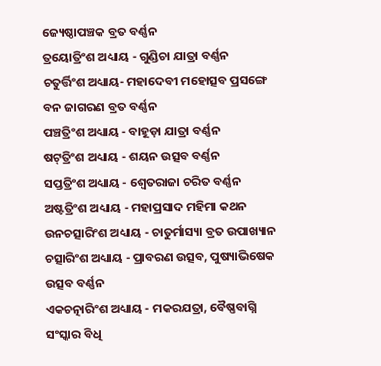ଜ୍ୟେଷ୍ଠାପଞ୍ଚକ ବ୍ରତ ବର୍ଣ୍ଣନ
ତ୍ରୟୋତ୍ରିଂଶ ଅଧ୍ୟାୟ - ଗୁଣ୍ଡିଚା ଯାତ୍ରା ବର୍ଣ୍ଣନ
ଚତୁର୍ତ୍ତିଂଶ ଅଧ୍ୟାୟ- ମହାଦେବୀ ମହୋତ୍ସବ ପ୍ରସଙ୍ଗେ ବନ ଜାଗରଣ ବ୍ରତ ବର୍ଣ୍ଣନ
ପଞ୍ଚତ୍ରିଂଶ ଅଧ୍ୟାୟ - ବାହୂଡ଼ା ଯାତ୍ରା ବର୍ଣ୍ଣନ
ଷଟ୍‌ତ୍ରିଂଶ ଅଧ୍ୟାୟ - ଶୟନ ଉତ୍ସବ ବର୍ଣ୍ଣନ
ସପ୍ତତ୍ରିଂଶ ଅଧ୍ୟାୟ - ଶ୍ଵେତରାଜା ଚରିତ ବର୍ଣ୍ଣନ
ଅଷ୍ଟତ୍ରିଂଶ ଅଧ୍ୟାୟ - ମହାପ୍ରସାଦ ମହିମା କଥନ
ଉନଚତ୍ସାରିଂଶ ଅଧ୍ୟାୟ - ଚାତୁର୍ମାସ୍ୟା ବ୍ରତ ଉପାଖ୍ୟାନ
ଚତ୍ସାରିଂଶ ଅଧ୍ୟାୟ - ପ୍ରାବରଣ ଉତ୍ସବ, ପୁଷ୍ୟାଭିଷେକ ଉତ୍ସବ ବର୍ଣ୍ଣନ
ଏକଚତ୍ନାରିଂଶ ଅଧ୍ୟାୟ - ମକରଯତ୍ରା, ବୈଷ୍ଣବାଗ୍ନି ସଂସ୍କାର ବିଧି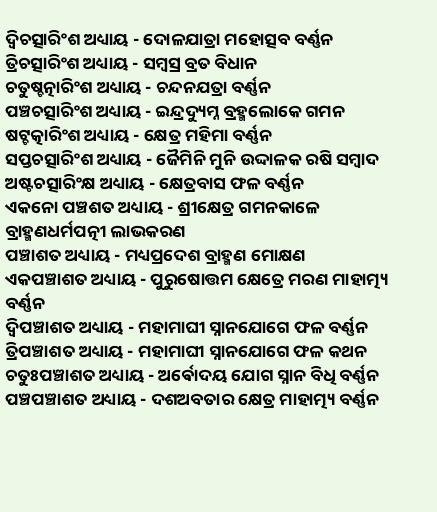ଦ୍ଵିଚତ୍ସାରିଂଶ ଅଧ୍ୟାୟ - ଦୋଳଯାତ୍ରା ମହୋତ୍ସବ ବର୍ଣ୍ଣନ
ତ୍ରିଚତ୍ସାରିଂଶ ଅଧ୍ୟାୟ - ସମ୍ବସ୍ର ବ୍ରତ ବିଧାନ
ଚତୁଷ୍ଚତ୍ନାରିଂଶ ଅଧ୍ୟାୟ - ଚନ୍ଦନଯତ୍ରା ବର୍ଣ୍ଣନ
ପଞ୍ଚଚତ୍ସାରିଂଶ ଅଧ୍ୟାୟ - ଇନ୍ଦ୍ରଦ୍ୟୁମ୍ନ ବ୍ରହ୍ମଲୋକେ ଗମନ
ଷଟ୍ଚତ୍କାରିଂଶ ଅଧ୍ୟାୟ - କ୍ଷେତ୍ର ମହିମା ବର୍ଣ୍ଣନ
ସପ୍ତଚତ୍ସାରିଂଶ ଅଧ୍ୟାୟ - ଜୈମିନି ମୁନି ଉଦ୍ଦାଳକ ରଷି ସମ୍ବାଦ
ଅଷ୍ଟଚତ୍ସାରିଂକ୍ଷ ଅଧ୍ୟାୟ - କ୍ଷେତ୍ରବାସ ଫଳ ବର୍ଣ୍ଣନ
ଏକନୋ ପଞ୍ଚଶତ ଅଧ୍ୟାୟ - ଶ୍ରୀକ୍ଷେତ୍ର ଗମନକାଳେ ବ୍ରାହ୍ମଣଧର୍ମପତ୍ନୀ ଲାଭକରଣ
ପଞ୍ଚାଶତ ଅଧ୍ୟାୟ - ମଧ୍ୟପ୍ରଦେଶ ବ୍ରାହ୍ମଣ ମୋକ୍ଷଣ
ଏକପଞ୍ଚାଶତ ଅଧ୍ୟାୟ - ପୁରୁଷୋତ୍ତମ କ୍ଷେତ୍ରେ ମରଣ ମାହାତ୍ମ୍ୟ ବର୍ଣ୍ଣନ
ଦ୍ଵିପଞ୍ଚାଶତ ଅଧ୍ୟାୟ - ମହାମାଘୀ ସ୍ନାନଯୋଗେ ଫଳ ବର୍ଣ୍ଣନ
ତ୍ରିପଞ୍ଚାଶତ ଅଧ୍ୟାୟ - ମହାମାଘୀ ସ୍ନାନଯୋଗେ ଫଳ କଥନ
ଚତୁଃପଞ୍ଚାଶତ ଅଧ୍ୟାୟ - ଅର୍ଵୋଦୟ ଯୋଗ ସ୍ନାନ ବିଧି ବର୍ଣ୍ଣନ
ପଞ୍ଚପଞ୍ଚାଶତ ଅଧ୍ୟାୟ - ଦଶଅବତାର କ୍ଷେତ୍ର ମାହାତ୍ମ୍ୟ ବର୍ଣ୍ଣନ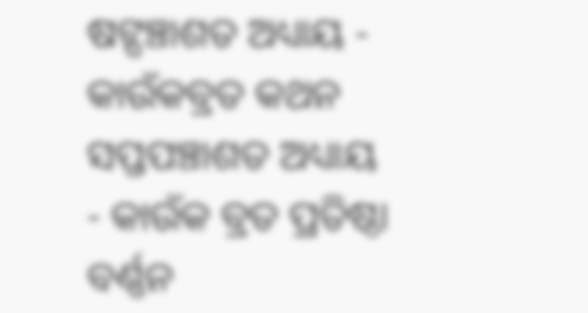ଷଟ୍ପଞ୍ଚାଶତ ଅଧ୍ୟାୟ - କାଉଁକବ୍ରତ କଥନ
ସପ୍ତପଞ୍ଚାଶତ ଅଧ୍ୟାୟ - କାଉଁକ ବ୍ରତ ପ୍ରତିଷ୍ଠା ବର୍ଣ୍ଣନ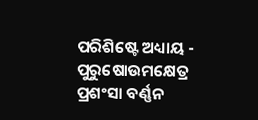ପରିଶିଷ୍ଟେ ଅଧ୍ୟାୟ - ପୁରୁଷୋଉମକ୍ଷେତ୍ର ପ୍ରଶଂସା ବର୍ଣ୍ଣନ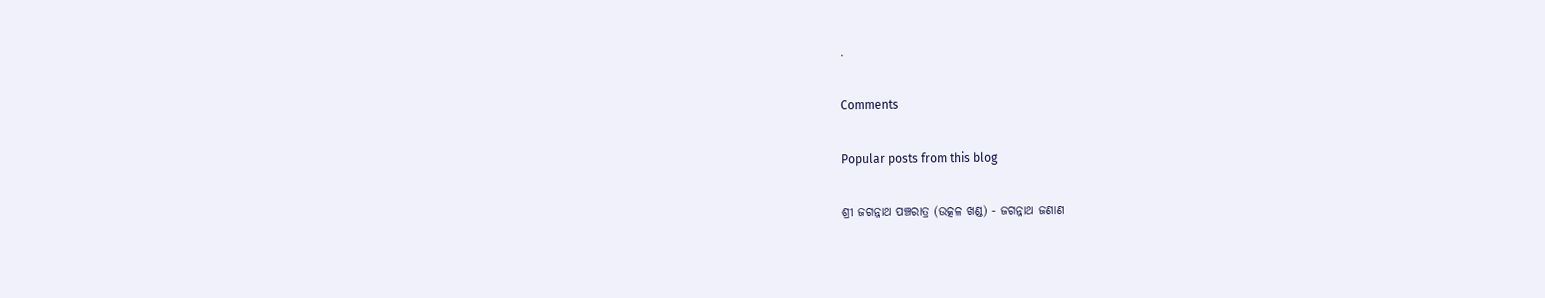.

Comments

Popular posts from this blog

ଶ୍ରୀ ଜଗନ୍ନାଥ ପଞ୍ଚରାତ୍ର (ଉତ୍କଳ ଖଣ୍ଡ) - ଜଗନ୍ନାଥ ଜଣାଣ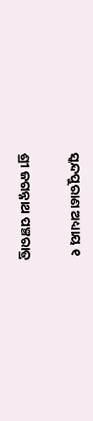ସ୍କନ୍ଦପୁରାଣ ଅଧ୍ୟାୟ ୧

ଶ୍ରୀ ଜଗନ୍ନାଥ ପଞ୍ଚରାତ୍ର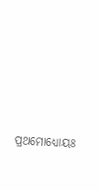ପ୍ରଥମୋଧ୍ୟୋୟଃ